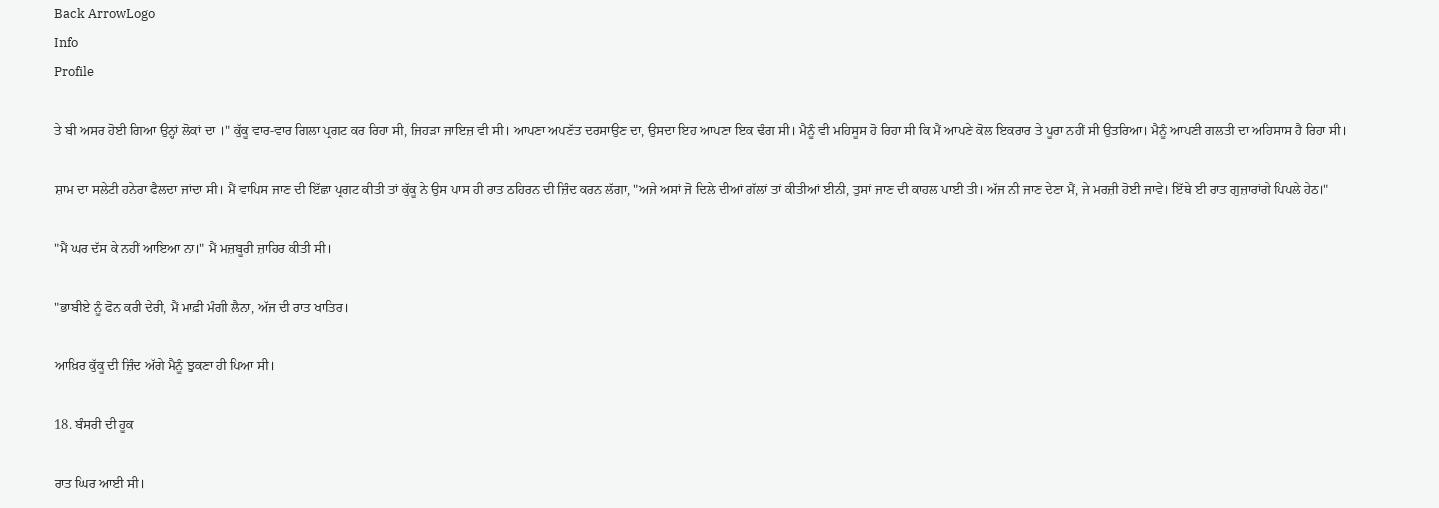Back ArrowLogo
Info
Profile

ਤੇ ਬੀ ਅਸਰ ਹੋਈ ਗਿਆ ਉਨ੍ਹਾਂ ਲੋਕਾਂ ਦਾ ।" ਕੁੱਕੂ ਵਾਰ-ਵਾਰ ਗਿਲਾ ਪ੍ਰਗਟ ਕਰ ਰਿਹਾ ਸੀ, ਜਿਹੜਾ ਜਾਇਜ਼ ਵੀ ਸੀ। ਆਪਣਾ ਅਪਣੱਤ ਦਰਸਾਉਣ ਦਾ, ਉਸਦਾ ਇਹ ਆਪਣਾ ਇਕ ਢੰਗ ਸੀ। ਮੈਨੂੰ ਵੀ ਮਹਿਸੂਸ ਹੋ ਰਿਹਾ ਸੀ ਕਿ ਮੈਂ ਆਪਣੇ ਕੋਲ ਇਕਰਾਰ ਤੇ ਪੂਰਾ ਨਹੀਂ ਸੀ ਉਤਰਿਆ। ਮੈਨੂੰ ਆਪਣੀ ਗਲਤੀ ਦਾ ਅਹਿਸਾਸ ਹੈ ਰਿਹਾ ਸੀ।

ਸ਼ਾਮ ਦਾ ਸਲੇਟੀ ਹਨੇਰਾ ਫੈਲਦਾ ਜਾਂਦਾ ਸੀ। ਮੈਂ ਵਾਪਿਸ ਜਾਣ ਦੀ ਇੱਛਾ ਪ੍ਰਗਟ ਕੀਤੀ ਤਾਂ ਕੁੱਕੂ ਨੇ ਉਸ ਪਾਸ ਹੀ ਰਾਤ ਠਹਿਰਨ ਦੀ ਜ਼ਿੰਦ ਕਰਨ ਲੱਗਾ, "ਅਜੇ ਅਸਾਂ ਜੋ ਦਿਲੇ ਦੀਆਂ ਗੱਲਾਂ ਤਾਂ ਕੀਤੀਆਂ ਈਨੀ, ਤੁਸਾਂ ਜਾਣ ਦੀ ਕਾਹਲ ਪਾਈ ਤੀ। ਅੱਜ ਨੀ ਜਾਣ ਦੇਣਾ ਮੈਂ, ਜੇ ਮਰਜ਼ੀ ਹੋਈ ਜਾਵੇ। ਇੱਥੇ ਈ ਰਾਤ ਗੁਜ਼ਾਰਾਂਗੇ ਪਿਪਲੇ ਹੇਠ।"

"ਮੈਂ ਘਰ ਦੱਸ ਕੇ ਨਹੀਂ ਆਇਆ ਨਾ।" ਮੈਂ ਮਜ਼ਬੂਰੀ ਜ਼ਾਹਿਰ ਕੀਤੀ ਸੀ।

"ਭਾਬੀਏ ਨੂੰ ਫੋਨ ਕਰੀ ਦੇਰੀ, ਮੈਂ ਮਾਫ਼ੀ ਮੰਗੀ ਲੈਨਾ, ਅੱਜ ਦੀ ਰਾਤ ਖਾਤਿਰ।

ਆਖ਼ਿਰ ਕੁੱਕੂ ਦੀ ਜ਼ਿੰਦ ਅੱਗੇ ਮੈਨੂੰ ਝੁਕਣਾ ਹੀ ਪਿਆ ਸੀ।

18. ਬੰਸਰੀ ਦੀ ਹੂਕ

ਰਾਤ ਘਿਰ ਆਈ ਸੀ।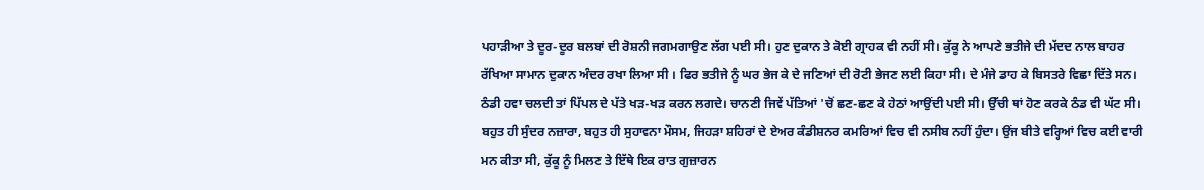ਪਹਾੜੀਆ ਤੇ ਦੂਰ-ਦੂਰ ਬਲਬਾਂ ਦੀ ਰੋਸ਼ਨੀ ਜਗਮਗਾਉਣ ਲੱਗ ਪਈ ਸੀ। ਹੁਣ ਦੁਕਾਨ ਤੇ ਕੋਈ ਗ੍ਰਾਹਕ ਵੀ ਨਹੀਂ ਸੀ। ਕੁੱਕੂ ਨੇ ਆਪਣੇ ਭਤੀਜੇ ਦੀ ਮੱਦਦ ਨਾਲ ਬਾਹਰ ਰੱਖਿਆ ਸਾਮਾਨ ਦੁਕਾਨ ਅੰਦਰ ਰਖਾ ਲਿਆ ਸੀ । ਫਿਰ ਭਤੀਜੇ ਨੂੰ ਘਰ ਭੇਜ ਕੇ ਦੇ ਜਣਿਆਂ ਦੀ ਰੋਟੀ ਭੇਜਣ ਲਈ ਕਿਹਾ ਸੀ। ਦੇ ਮੰਜੇ ਡਾਹ ਕੇ ਬਿਸਤਰੇ ਵਿਛਾ ਦਿੱਤੇ ਸਨ। ਠੰਡੀ ਹਵਾ ਚਲਦੀ ਤਾਂ ਪਿੱਪਲ ਦੇ ਪੱਤੇ ਖੜ-ਖੜ ਕਰਨ ਲਗਦੇ। ਚਾਨਣੀ ਜਿਵੇਂ ਪੱਤਿਆਂ 'ਚੋਂ ਛਣ-ਛਣ ਕੇ ਹੇਠਾਂ ਆਉਂਦੀ ਪਈ ਸੀ। ਉੱਚੀ ਥਾਂ ਹੋਣ ਕਰਕੇ ਠੰਡ ਵੀ ਘੱਟ ਸੀ। ਬਹੁਤ ਹੀ ਸੁੰਦਰ ਨਜ਼ਾਰਾ, ਬਹੁਤ ਹੀ ਸੁਹਾਵਨਾ ਮੌਸਮ, ਜਿਹੜਾ ਸ਼ਹਿਰਾਂ ਦੇ ਏਅਰ ਕੰਡੀਸ਼ਨਰ ਕਮਰਿਆਂ ਵਿਚ ਵੀ ਨਸੀਬ ਨਹੀਂ ਹੁੰਦਾ। ਉਂਜ ਬੀਤੇ ਵਰ੍ਹਿਆਂ ਵਿਚ ਕਈ ਵਾਰੀ ਮਨ ਕੀਤਾ ਸੀ, ਕੁੱਕੂ ਨੂੰ ਮਿਲਣ ਤੇ ਇੱਥੇ ਇਕ ਰਾਤ ਗੁਜ਼ਾਰਨ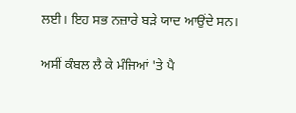ਲਈ। ਇਹ ਸਭ ਨਜ਼ਾਰੇ ਬੜੇ ਯਾਦ ਆਉਂਦੇ ਸਨ।

ਅਸੀਂ ਕੰਬਲ ਲੈ ਕੇ ਮੰਜਿਆਂ 'ਤੇ ਪੈ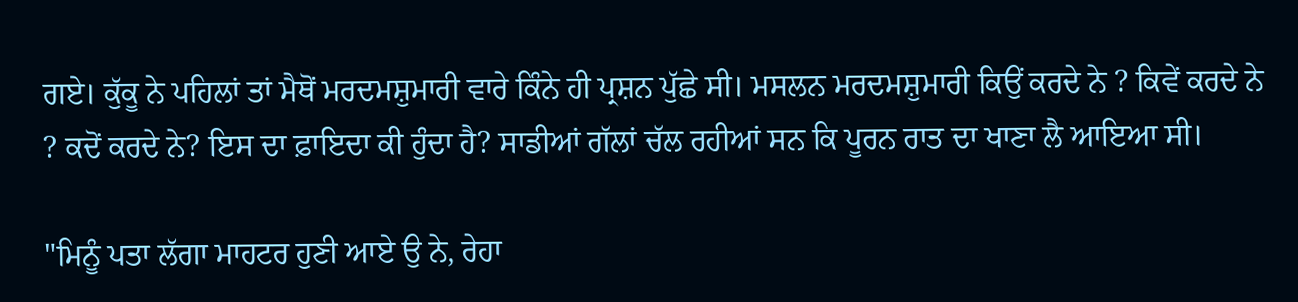ਗਏ। ਕੁੱਕੂ ਨੇ ਪਹਿਲਾਂ ਤਾਂ ਮੈਥੋਂ ਮਰਦਮਸ਼ੁਮਾਰੀ ਵਾਰੇ ਕਿੰਨੇ ਹੀ ਪ੍ਰਸ਼ਨ ਪੁੱਛੇ ਸੀ। ਮਸਲਨ ਮਰਦਮਸ਼ੁਮਾਰੀ ਕਿਉਂ ਕਰਦੇ ਨੇ ? ਕਿਵੇਂ ਕਰਦੇ ਨੇ ? ਕਦੋਂ ਕਰਦੇ ਨੇ? ਇਸ ਦਾ ਫ਼ਾਇਦਾ ਕੀ ਹੁੰਦਾ ਹੈ? ਸਾਡੀਆਂ ਗੱਲਾਂ ਚੱਲ ਰਹੀਆਂ ਸਨ ਕਿ ਪੂਰਨ ਰਾਤ ਦਾ ਖਾਣਾ ਲੈ ਆਇਆ ਸੀ।

"ਮਿਨੂੰ ਪਤਾ ਲੱਗਾ ਮਾਹਟਰ ਹੁਣੀ ਆਏ ਉ ਨੇ, ਰੇਹਾ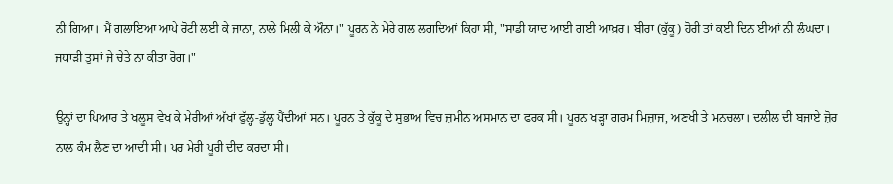ਨੀ ਗਿਆ। ਮੈਂ ਗਲਾਇਆ ਆਪੇ ਰੋਟੀ ਲਈ ਕੇ ਜਾਨਾ, ਨਾਲੇ ਮਿਲੀ ਕੇ ਔਨਾ।" ਪੂਰਨ ਨੇ ਮੇਰੇ ਗਲ ਲਗਦਿਆਂ ਕਿਹਾ ਸੀ, "ਸਾਡੀ ਯਾਦ ਆਈ ਗਈ ਆਖ਼ਰ। ਬੀਰਾ (ਕੁੱਕੂ) ਹੋਰੀ ਤਾਂ ਕਈ ਦਿਨ ਈਆਂ ਨੀ ਲੰਘਦਾ। ਜਧਾੜੀ ਤੁਸਾਂ ਜੇ ਚੇਤੇ ਨਾ ਕੀਤਾ ਰੋਗ।"

ਉਨ੍ਹਾਂ ਦਾ ਪਿਆਰ ਤੇ ਖਲੂਸ ਵੇਖ ਕੇ ਮੇਰੀਆਂ ਅੱਖਾਂ ਫੁੱਲ੍ਹ-ਡੁੱਲ੍ਹ ਪੈਂਦੀਆਂ ਸਨ। ਪੂਰਨ ਤੇ ਕੁੱਕੂ ਦੇ ਸੁਭਾਅ ਵਿਚ ਜ਼ਮੀਨ ਅਸਮਾਨ ਦਾ ਫਰਕ ਸੀ। ਪੂਰਨ ਖੜ੍ਹਾ ਗਰਮ ਮਿਜ਼ਾਜ, ਅਣਖੀ ਤੇ ਮਨਚਲਾ। ਦਲੀਲ ਦੀ ਬਜਾਏ ਜ਼ੋਰ ਨਾਲ ਕੰਮ ਲੈਣ ਦਾ ਆਦੀ ਸੀ। ਪਰ ਮੇਰੀ ਪੂਰੀ ਦੀਦ ਕਰਦਾ ਸੀ।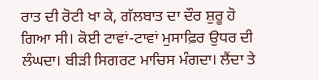ਰਾਤ ਦੀ ਰੋਟੀ ਖਾ ਕੇ, ਗੱਲਬਾਤ ਦਾ ਦੌਰ ਸ਼ੁਰੂ ਹੋ ਗਿਆ ਸੀ। ਕੋਈ ਟਾਵਾਂ-ਟਾਵਾਂ ਮੁਸਾਫ਼ਿਰ ਉਧਰ ਦੀ ਲੰਘਦਾ। ਬੀੜੀ ਸਿਗਰਟ ਮਾਚਿਸ ਮੰਗਦਾ। ਲੈਂਦਾ ਤੇ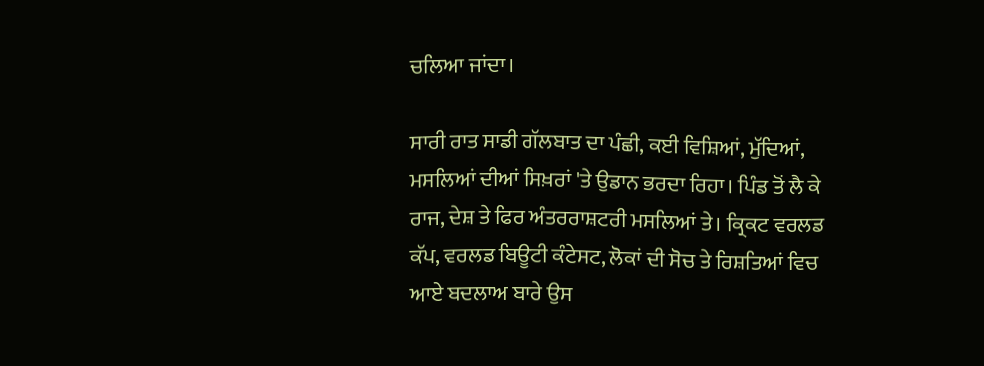ਚਲਿਆ ਜਾਂਦਾ।

ਸਾਰੀ ਰਾਤ ਸਾਡੀ ਗੱਲਬਾਤ ਦਾ ਪੰਛੀ, ਕਈ ਵਿਸ਼ਿਆਂ, ਮੁੱਦਿਆਂ, ਮਸਲਿਆਂ ਦੀਆਂ ਸਿਖ਼ਰਾਂ 'ਤੇ ਉਡਾਨ ਭਰਦਾ ਰਿਹਾ। ਪਿੰਡ ਤੋਂ ਲੈ ਕੇ ਰਾਜ, ਦੇਸ਼ ਤੇ ਫਿਰ ਅੰਤਰਰਾਸ਼ਟਰੀ ਮਸਲਿਆਂ ਤੇ। ਕ੍ਰਿਕਟ ਵਰਲਡ ਕੱਪ, ਵਰਲਡ ਬਿਊਟੀ ਕੰਟੇਸਟ, ਲੋਕਾਂ ਦੀ ਸੋਚ ਤੇ ਰਿਸ਼ਤਿਆਂ ਵਿਚ ਆਏ ਬਦਲਾਅ ਬਾਰੇ ਉਸ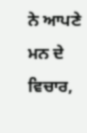ਨੇ ਆਪਣੇ ਮਨ ਦੇ ਵਿਚਾਰ,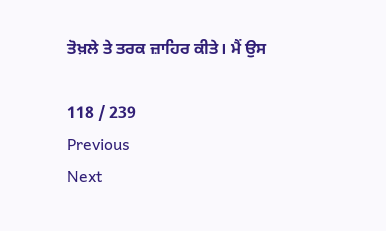ਤੋਖ਼ਲੇ ਤੇ ਤਰਕ ਜ਼ਾਹਿਰ ਕੀਤੇ। ਮੈਂ ਉਸ

118 / 239
Previous
Next